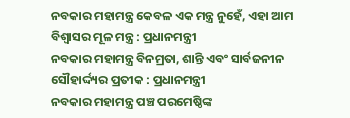ନବକାର ମହାମନ୍ତ୍ର କେବଳ ଏକ ମନ୍ତ୍ର ନୁହେଁ, ଏହା ଆମ ବିଶ୍ୱାସର ମୂଳ ମନ୍ତ୍ର : ପ୍ରଧାନମନ୍ତ୍ରୀ
ନବକାର ମହାମନ୍ତ୍ର ବିନମ୍ରତା, ଶାନ୍ତି ଏବଂ ସାର୍ବଜନୀନ ସୌହାର୍ଦ୍ଦ୍ୟର ପ୍ରତୀକ : ପ୍ରଧାନମନ୍ତ୍ରୀ
ନବକାର ମହାମନ୍ତ୍ର ପଞ୍ଚ ପରମେଷ୍ଠିଙ୍କ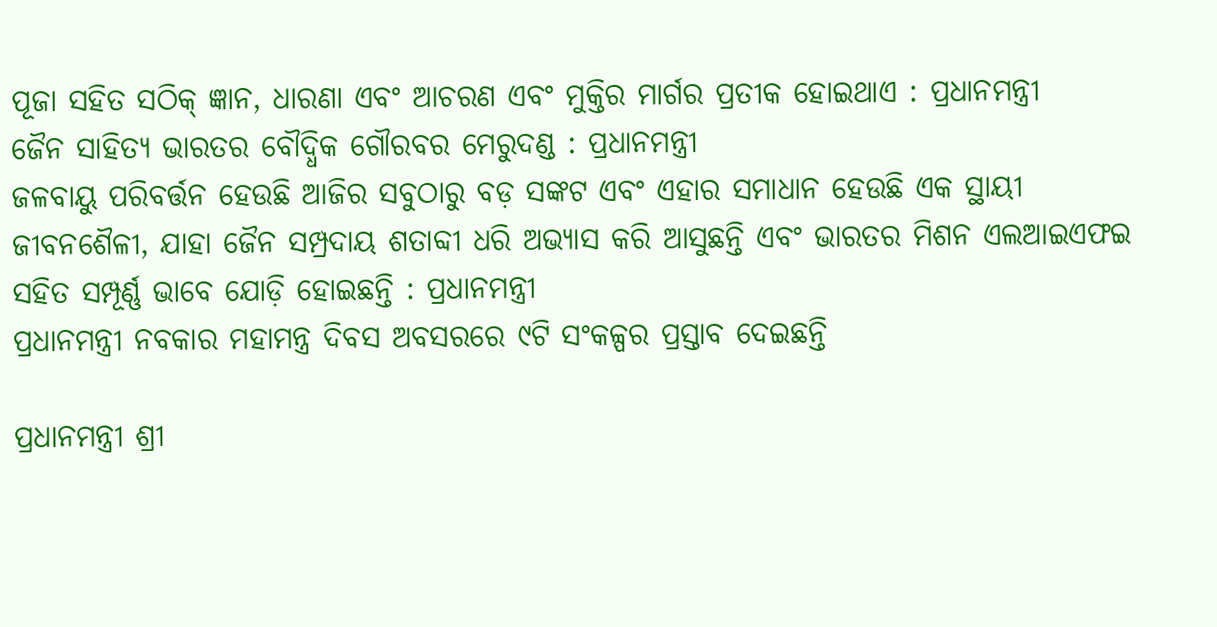ପୂଜା ସହିତ ସଠିକ୍ ଜ୍ଞାନ, ଧାରଣା ଏବଂ ଆଚରଣ ଏବଂ ମୁକ୍ତିର ମାର୍ଗର ପ୍ରତୀକ ହୋଇଥାଏ : ପ୍ରଧାନମନ୍ତ୍ରୀ
ଜୈନ ସାହିତ୍ୟ ଭାରତର ବୌଦ୍ଧିକ ଗୌରବର ମେରୁଦଣ୍ଡ : ପ୍ରଧାନମନ୍ତ୍ରୀ
ଜଳବାୟୁ ପରିବର୍ତ୍ତନ ହେଉଛି ଆଜିର ସବୁଠାରୁ ବଡ଼ ସଙ୍କଟ ଏବଂ ଏହାର ସମାଧାନ ହେଉଛି ଏକ ସ୍ଥାୟୀ ଜୀବନଶୈଳୀ, ଯାହା ଜୈନ ସମ୍ପ୍ରଦାୟ ଶତାବ୍ଦୀ ଧରି ଅଭ୍ୟାସ କରି ଆସୁଛନ୍ତି ଏବଂ ଭାରତର ମିଶନ ଏଲଆଇଏଫଇ ସହିତ ସମ୍ପୂର୍ଣ୍ଣ ଭାବେ ଯୋଡ଼ି ହୋଇଛନ୍ତି : ପ୍ରଧାନମନ୍ତ୍ରୀ
ପ୍ରଧାନମନ୍ତ୍ରୀ ନବକାର ମହାମନ୍ତ୍ର ଦିବସ ଅବସରରେ ୯ଟି ସଂକଳ୍ପର ପ୍ରସ୍ତାବ ଦେଇଛନ୍ତି

ପ୍ରଧାନମନ୍ତ୍ରୀ ଶ୍ରୀ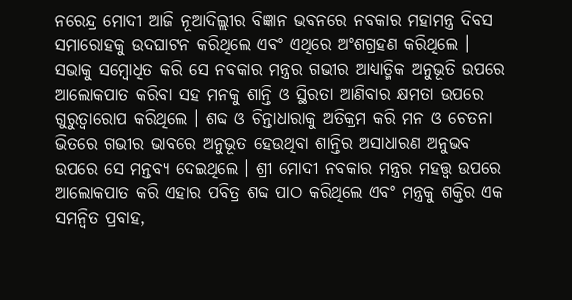ନରେନ୍ଦ୍ର ମୋଦୀ ଆଜି ନୂଆଦିଲ୍ଲୀର ବିଜ୍ଞାନ ଭବନରେ ନବକାର ମହାମନ୍ତ୍ର ଦିବସ ସମାରୋହକୁ ଉଦଘାଟନ କରିଥିଲେ ଏବଂ ଏଥିରେ ଅଂଶଗ୍ରହଣ କରିଥିଲେ । ସଭାକୁ ସମ୍ବୋଧିତ କରି ସେ ନବକାର ମନ୍ତ୍ରର ଗଭୀର ଆଧ୍ୟାତ୍ମିକ ଅନୁଭୂତି ଉପରେ ଆଲୋକପାତ କରିବା ସହ ମନକୁ ଶାନ୍ତି ଓ ସ୍ଥିରତା ଆଣିବାର କ୍ଷମତା ଉପରେ ଗୁରୁତ୍ୱାରୋପ କରିଥିଲେ । ଶବ୍ଦ ଓ ଚିନ୍ତାଧାରାକୁ ଅତିକ୍ରମ କରି ମନ ଓ ଚେତନା ଭିତରେ ଗଭୀର ଭାବରେ ଅନୁଭୂତ ହେଉଥିବା ଶାନ୍ତିର ଅସାଧାରଣ ଅନୁଭବ ଉପରେ ସେ ମନ୍ତବ୍ୟ ଦେଇଥିଲେ । ଶ୍ରୀ ମୋଦୀ ନବକାର ମନ୍ତ୍ରର ମହତ୍ତ୍ୱ ଉପରେ ଆଲୋକପାତ କରି ଏହାର ପବିତ୍ର ଶବ୍ଦ ପାଠ କରିଥିଲେ ଏବଂ ମନ୍ତ୍ରକୁ ଶକ୍ତିର ଏକ ସମନ୍ୱିତ ପ୍ରବାହ,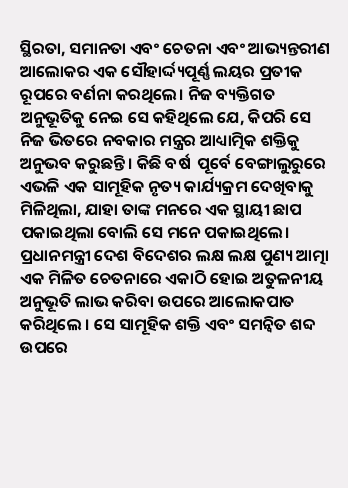ସ୍ଥିରତା, ସମାନତା ଏବଂ ଚେତନା ଏବଂ ଆଭ୍ୟନ୍ତରୀଣ ଆଲୋକର ଏକ ସୌହାର୍ଦ୍ଦ୍ୟପୂର୍ଣ୍ଣ ଲୟର ପ୍ରତୀକ ରୂପରେ ବର୍ଣନା କରଥିଲେ। ନିଜ ବ୍ୟକ୍ତିଗତ ଅନୁଭୂତିକୁ ନେଇ ସେ କହିଥିଲେ ଯେ, କିପରି ସେ ନିଜ ଭିତରେ ନବକାର ମନ୍ତ୍ରର ଆଧ୍ୟାତ୍ମିକ ଶକ୍ତିକୁ ଅନୁଭବ କରୁଛନ୍ତି । କିଛି ବର୍ଷ  ପୂର୍ବେ ବେଙ୍ଗାଲୁରୁରେ ଏଭଳି ଏକ ସାମୂହିକ ନୃତ୍ୟ କାର୍ଯ୍ୟକ୍ରମ ଦେଖିବାକୁ ମିଳିଥିଲା, ଯାହା ତାଙ୍କ ମନରେ ଏକ ସ୍ଥାୟୀ ଛାପ ପକାଇଥିଲା ବୋଲି ସେ ମନେ ପକାଇଥିଲେ। ପ୍ରଧାନମନ୍ତ୍ରୀ ଦେଶ ବିଦେଶର ଲକ୍ଷ ଲକ୍ଷ ପୁଣ୍ୟ ଆତ୍ମା ଏକ ମିଳିତ ଚେତନାରେ ଏକାଠି ହୋଇ ଅତୁଳନୀୟ ଅନୁଭୂତି ଲାଭ କରିବା ଉପରେ ଆଲୋକପାତ କରିଥିଲେ । ସେ ସାମୂହିକ ଶକ୍ତି ଏବଂ ସମନ୍ୱିତ ଶବ୍ଦ ଉପରେ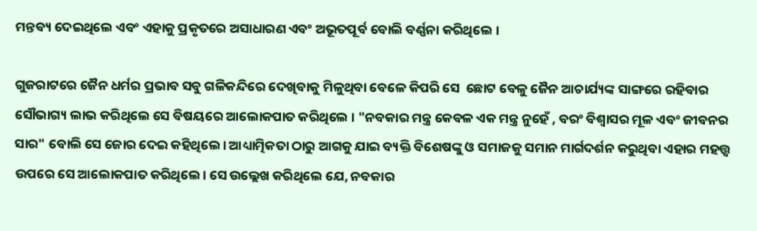ମନ୍ତବ୍ୟ ଦେଇଥିଲେ ଏବଂ ଏହାକୁ ପ୍ରକୃତରେ ଅସାଧାରଣ ଏବଂ ଅଭୂତପୂର୍ବ ବୋଲି ବର୍ଣ୍ଣନା କରିଥିଲେ ।

ଗୁଜରାଟରେ ଜୈନ ଧର୍ମର ପ୍ରଭାବ ସବୁ ଗଳିକନ୍ଦିରେ ଦେଖିବାକୁ ମିଳୁଥିବା ବେଳେ କିପରି ସେ  ଛୋଟ ବେଳୁ ଜୈନ ଆଚାର୍ଯ୍ୟଙ୍କ ସାଙ୍ଗରେ ରହିବାର ସୌଭାଗ୍ୟ ଲାଭ କରିଥିଲେ ସେ ବିଷୟରେ ଆଲୋକପାତ କରିଥିଲେ । "ନବକାର ମନ୍ତ୍ର କେବଳ ଏକ ମନ୍ତ୍ର ନୁହେଁ , ବରଂ ବିଶ୍ୱାସର ମୂଳ ଏବଂ ଜୀବନର ସାର" ବୋଲି ସେ ଜୋର ଦେଇ କହିଥିଲେ। ଆଧ୍ୟାତ୍ମିକତା ଠାରୁ ଆଗକୁ ଯାଇ ବ୍ୟକ୍ତି ବିଶେଷଙ୍କୁ ଓ ସମାଜକୁ ସମାନ ମାର୍ଗଦର୍ଶନ କରୁଥିବା ଏହାର ମହତ୍ତ୍ୱ ଉପରେ ସେ ଆଲୋକପାତ କରିଥିଲେ। ସେ ଉଲ୍ଲେଖ କରିଥିଲେ ଯେ, ନବକାର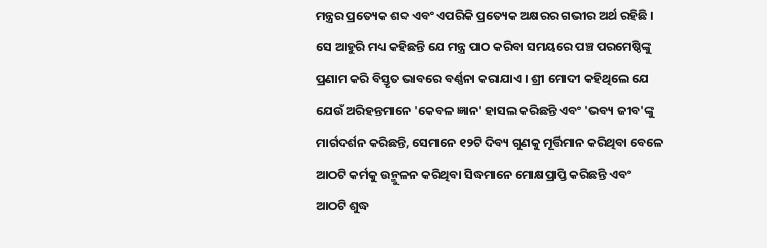ମନ୍ତ୍ରର ପ୍ରତ୍ୟେକ ଶବ୍ଦ ଏବଂ ଏପରିକି ପ୍ରତ୍ୟେକ ଅକ୍ଷରର ଗଭୀର ଅର୍ଥ ରହିଛି । ସେ ଆହୁରି ମଧ୍ୟ କହିଛନ୍ତି ଯେ ମନ୍ତ୍ର ପାଠ କରିବା ସମୟରେ ପଞ୍ଚ ପରମେଷ୍ଠିଙ୍କୁ ପ୍ରଣାମ କରି ବିସ୍ତୃତ ଭାବରେ ବର୍ଣ୍ଣନା କରାଯାଏ । ଶ୍ରୀ ମୋଦୀ କହିଥିଲେ ଯେ ଯେଉଁ ଅରିହନ୍ତମାନେ 'କେବଳ ଜ୍ଞାନ' ହାସଲ କରିଛନ୍ତି ଏବଂ 'ଭବ୍ୟ ଜୀବ'ଙ୍କୁ ମାର୍ଗଦର୍ଶନ କରିଛନ୍ତି, ସେମାନେ ୧୨ଟି ଦିବ୍ୟ ଗୁଣକୁ ମୂର୍ତ୍ତିମାନ କରିଥିବା ବେଳେ ଆଠଟି କର୍ମକୁ ଉନ୍ମୁଳନ କରିଥିବା ସିଦ୍ଧମାନେ ମୋକ୍ଷପ୍ରାପ୍ତି କରିଛନ୍ତି ଏବଂ ଆଠଟି ଶୁଦ୍ଧ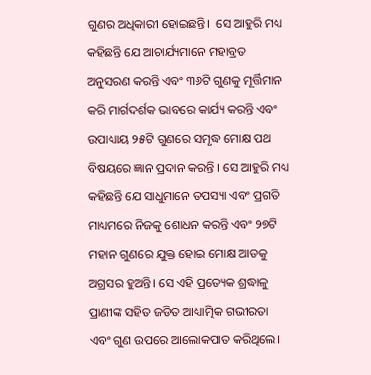ଗୁଣର ଅଧିକାରୀ ହୋଇଛନ୍ତି।  ସେ ଆହୁରି ମଧ୍ୟ କହିଛନ୍ତି ଯେ ଆଚାର୍ଯ୍ୟମାନେ ମହାବ୍ରତ ଅନୁସରଣ କରନ୍ତି ଏବଂ ୩୬ଟି ଗୁଣକୁ ମୂର୍ତ୍ତିମାନ କରି ମାର୍ଗଦର୍ଶକ ଭାବରେ କାର୍ଯ୍ୟ କରନ୍ତି ଏବଂ ଉପାଧ୍ୟାୟ ୨୫ଟି ଗୁଣରେ ସମୃଦ୍ଧ ମୋକ୍ଷ ପଥ ବିଷୟରେ ଜ୍ଞାନ ପ୍ରଦାନ କରନ୍ତି । ସେ ଆହୁରି ମଧ୍ୟ କହିଛନ୍ତି ଯେ ସାଧୁମାନେ ତପସ୍ୟା ଏବଂ ପ୍ରଗତି ମାଧ୍ୟମରେ ନିଜକୁ ଶୋଧନ କରନ୍ତି ଏବଂ ୨୭ଟି ମହାନ ଗୁଣରେ ଯୁକ୍ତ ‌ହୋଇ ମୋକ୍ଷ ଆଡକୁ ଅଗ୍ରସର ହୁଅନ୍ତି। ସେ ଏହି ପ୍ରତ୍ୟେକ ଶ୍ରଦ୍ଧାଳୁ ପ୍ରାଣୀଙ୍କ ସହିତ ଜଡିତ ଆଧ୍ୟାତ୍ମିକ ଗଭୀରତା ଏବଂ ଗୁଣ ଉପରେ ଆଲୋକପାତ କରିଥିଲେ।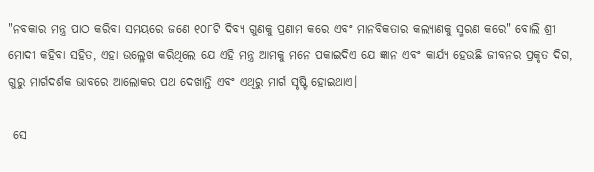"ନବକାର ମନ୍ତ୍ର ପାଠ କରିବା ସମୟରେ ଜଣେ ୧୦୮ଟି ଦିବ୍ୟ ଗୁଣକୁ ପ୍ରଣାମ କରେ ଏବଂ ମାନବିକତାର କଲ୍ୟାଣକୁ ସ୍ମରଣ କରେ" ବୋଲି ଶ୍ରୀ ମୋଦୀ କହିବା ସହିତ, ଏହା ଉଲ୍ଳେଖ କରିଥିଲେ ଯେ ଏହି ମନ୍ତ୍ର ଆମକୁ ମନେ ପକାଇଦିଏ ଯେ ଜ୍ଞାନ ଏବଂ କାର୍ଯ୍ୟ ହେଉଛି ଜୀବନର ପ୍ରକୃତ ଦିଗ, ଗୁରୁ ମାର୍ଗଦର୍ଶକ ଭାବରେ ଆଲୋକର ପଥ ଦେଖାନ୍ତି ଏବଂ ଏଥିରୁ ମାର୍ଗ ସୃଷ୍ଟି ହୋଇଥାଏ।

 ସେ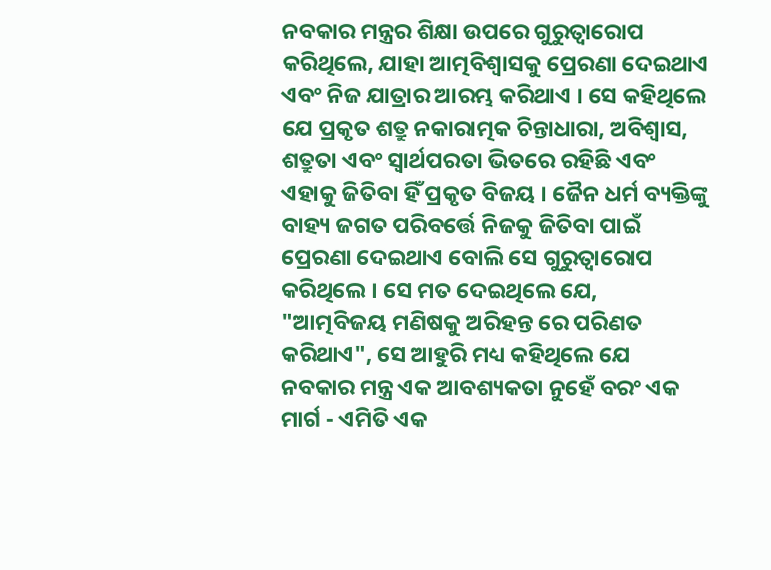ନବକାର ମନ୍ତ୍ରର ଶିକ୍ଷା ଉପରେ ଗୁରୁତ୍ୱାରୋପ କରିଥିଲେ, ଯାହା ଆତ୍ମବିଶ୍ୱାସକୁ ପ୍ରେରଣା ଦେଇଥାଏ ଏବଂ ନିଜ ଯାତ୍ରାର ଆରମ୍ଭ କରିଥାଏ । ସେ କହିଥିଲେ ଯେ ପ୍ରକୃତ ଶତ୍ରୁ ନକାରାତ୍ମକ ଚିନ୍ତାଧାରା, ଅବିଶ୍ୱାସ, ଶତ୍ରୁତା ଏବଂ ସ୍ୱାର୍ଥପରତା ଭିତରେ ରହିଛି ଏବଂ ଏହାକୁ ଜିତିବା ହିଁ ପ୍ରକୃତ ବିଜୟ । ଜୈନ ଧର୍ମ ବ୍ୟକ୍ତିଙ୍କୁ ବାହ୍ୟ ଜଗତ ପରିବର୍ତ୍ତେ ନିଜକୁ ଜିତିବା ପାଇଁ ପ୍ରେରଣା ଦେଇଥାଏ ବୋଲି ସେ ଗୁରୁତ୍ୱାରୋପ କରିଥିଲେ । ସେ ମତ ଦେଇଥିଲେ ଯେ, "ଆତ୍ମବିଜୟ ମଣିଷକୁ ଅରିହନ୍ତ ରେ ପରିଣତ କରିଥାଏ", ସେ ଆହୁରି ମଧ୍ୟ କହିଥିଲେ ଯେ ନବକାର ମନ୍ତ୍ର ଏକ ଆବଶ୍ୟକତା ନୁହେଁ ବରଂ ଏକ ମାର୍ଗ - ଏମିତି ଏକ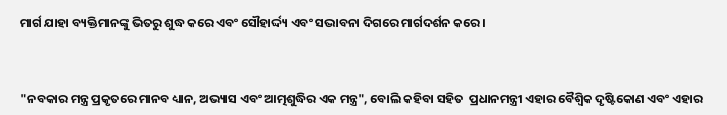ମାର୍ଗ ଯାହା ବ୍ୟକ୍ତିମାନଙ୍କୁ ଭିତରୁ ଶୁଦ୍ଧ କରେ ଏବଂ ସୌହାର୍ଦ୍ଦ୍ୟ ଏବଂ ସଦ୍ଭାବନା ଦିଗରେ ମାର୍ଗଦର୍ଶନ କରେ ।



"ନବକାର ମନ୍ତ୍ର ପ୍ରକୃତରେ ମାନବ ଧ୍ୟାନ, ଅଭ୍ୟାସ ଏବଂ ଆତ୍ମଶୁଦ୍ଧିର ଏକ ମନ୍ତ୍ର", ବୋଲି କହିବା ସହିତ  ପ୍ରଧାନମନ୍ତ୍ରୀ ଏହାର ବୈଶ୍ୱିକ ଦୃଷ୍ଟିକୋଣ ଏବଂ ଏହାର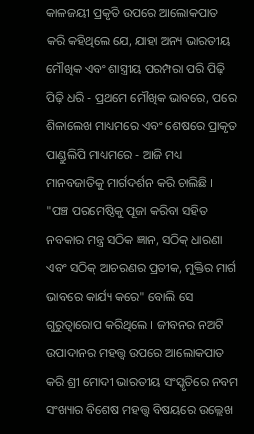କାଳଜୟୀ ପ୍ରକୃତି ଉପରେ ଆଲୋକପାତ କରି କହିଥିଲେ ଯେ, ଯାହା ଅନ୍ୟ ଭାରତୀୟ ମୌଖିକ ଏବଂ ଶାସ୍ତ୍ରୀୟ ପରମ୍ପରା ପରି ପିଢ଼ି ପିଢ଼ି ଧରି - ପ୍ରଥମେ ମୌଖିକ ଭାବରେ, ପରେ ଶିଳାଲେଖ ମାଧ୍ୟମରେ ଏବଂ ଶେଷରେ ପ୍ରାକୃତ ପାଣ୍ଡୁଲିପି ମାଧ୍ୟମରେ - ଆଜି ମଧ୍ୟ ମାନବଜାତିକୁ ମାର୍ଗଦର୍ଶନ କରି ଚାଲିଛି । "ପଞ୍ଚ ପରମେଷ୍ଠିକୁ ପୂଜା କରିବା ସହିତ ନବକାର ମନ୍ତ୍ର ସଠିକ ଜ୍ଞାନ, ସଠିକ୍ ଧାରଣା ଏବଂ ସଠିକ୍ ଆଚରଣର ପ୍ରତୀକ, ମୁକ୍ତିର ମାର୍ଗ ଭାବରେ କାର୍ଯ୍ୟ କରେ" ବୋଲି ସେ ଗୁରୁତ୍ୱାରୋପ କରିଥିଲେ । ଜୀବନର ନଅଟି ଉପାଦାନର ମହତ୍ତ୍ୱ ଉପରେ ଆଲୋକପାତ କରି ଶ୍ରୀ ମୋଦୀ ଭାରତୀୟ ସଂସ୍କୃତିରେ ନବମ ସଂଖ୍ୟାର ବିଶେଷ ମହତ୍ତ୍ୱ ବିଷୟରେ ଉଲ୍ଲେଖ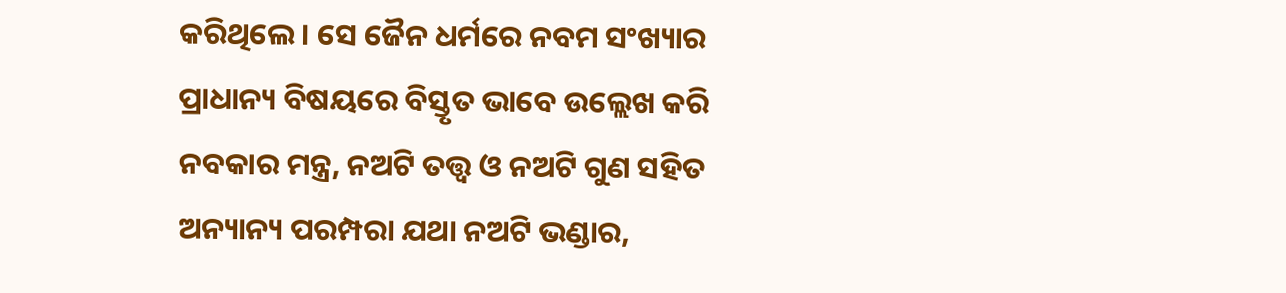କରିଥିଲେ । ସେ ଜୈନ ଧର୍ମରେ ନବମ ସଂଖ୍ୟାର ପ୍ରାଧାନ୍ୟ ବିଷୟରେ ବିସ୍ତୃତ ଭାବେ ଉଲ୍ଲେଖ କରି ନବକାର ମନ୍ତ୍ର, ନଅଟି ତତ୍ତ୍ୱ ଓ ନଅଟି ଗୁଣ ସହିତ ଅନ୍ୟାନ୍ୟ ପରମ୍ପରା ଯଥା ନଅଟି ଭଣ୍ଡାର,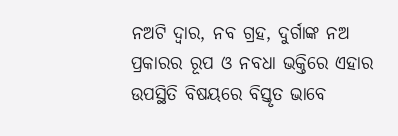ନଅଟି ଦ୍ୱାର, ନବ ଗ୍ରହ, ଦୁର୍ଗାଙ୍କ ନଅ ପ୍ରକାରର ରୂପ ଓ ନବଧା ଭକ୍ତିରେ ଏହାର ଉପସ୍ଥିତି ବିଷୟରେ ବିସ୍ତୃତ ଭାବେ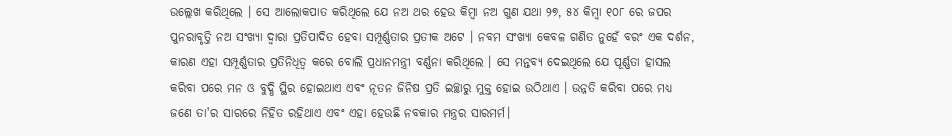ଉଲ୍ଲେଖ କରିଥିଲେ । ସେ ଆଲୋକପାତ କରିଥିଲେ ଯେ ନଅ ଥର ହେଉ କିମ୍ବା ନଅ ଗୁଣ ଯଥା ୨୭, ୫୪ କିମ୍ବା ୧୦୮ ରେ ଜପର ପୁନରାବୃତ୍ତି ନଅ ସଂଖ୍ୟା ଦ୍ୱାରା ପ୍ରତିପାଦିତ ହେବା ସମ୍ପୂର୍ଣ୍ଣତାର ପ୍ରତୀକ ଅଟେ । ନବମ ସଂଖ୍ୟା କେବଳ ଗଣିତ ନୁହେଁ ବରଂ ଏକ ଦର୍ଶନ, କାରଣ ଏହା ସମ୍ପୂର୍ଣ୍ଣତାର ପ୍ରତିନିଧିତ୍ୱ କରେ ବୋଲି ପ୍ରଧାନମନ୍ତ୍ରୀ ବର୍ଣ୍ଣନା କରିଥିଲେ । ସେ ମନ୍ତବ୍ୟ ଦେଇଥିଲେ ଯେ ପୂର୍ଣ୍ଣତା ହାସଲ କରିବା ପରେ ମନ ଓ ବୁଦ୍ଧି ସ୍ଥିର ହୋଇଥାଏ ଏବଂ ନୂତନ ଜିନିଷ ପ୍ରତି ଇଚ୍ଛାରୁ ମୁକ୍ତ ହୋଇ ଉଠିଥାଏ । ଉନ୍ନତି କରିବା ପରେ ମଧ୍ୟ ଜଣେ ତା'ର ସାରରେ ନିହିତ ରହିଥାଏ ଏବଂ ଏହା ହେଉଛି ନବକାର ମନ୍ତ୍ରର ସାରମର୍ମ।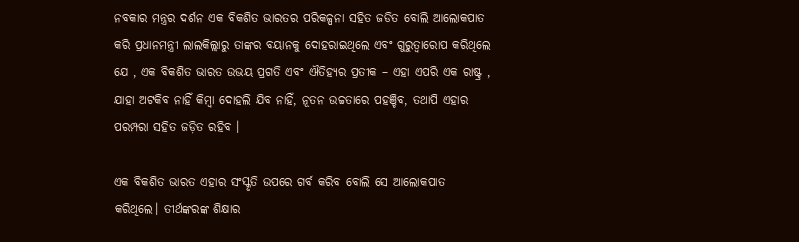ନବକାର ମନ୍ତ୍ରର ଦର୍ଶନ ଏକ ବିକଶିତ ଭାରତର ପରିକଳ୍ପନା ସହିତ ଜଡିତ ବୋଲି ଆଲୋକପାତ କରି ପ୍ରଧାନମନ୍ତ୍ରୀ ଲାଲକିଲ୍ଲାରୁ ତାଙ୍କର ବୟାନକୁ ଦୋହରାଇଥିଲେ ଏବଂ ଗୁରୁତ୍ୱାରୋପ କରିଥିଲେ ଯେ , ଏକ ବିକଶିତ ଭାରତ ଉଭୟ ପ୍ରଗତି ଏବଂ ଐତିହ୍ୟର ପ୍ରତୀକ – ଏହା ଏପରି ଏକ ରାଷ୍ଟ୍ର , ଯାହା ଅଟକିବ ନାହିଁ କିମ୍ବା ଦୋହଲି ଯିବ ନାହିଁ, ନୂତନ ଉଚ୍ଚତାରେ ପହଞ୍ଚିବ, ତଥାପି ଏହାର ପରମ୍ପରା ସହିତ ଜଡ଼ିତ ରହିବ ।

ଏକ ବିକଶିତ ଭାରତ ଏହାର ସଂସ୍କୃତି ଉପରେ ଗର୍ବ କରିବ ବୋଲି ସେ ଆଲୋକପାତ କରିଥିଲେ। ତୀର୍ଥଙ୍କରଙ୍କ ଶିକ୍ଷାର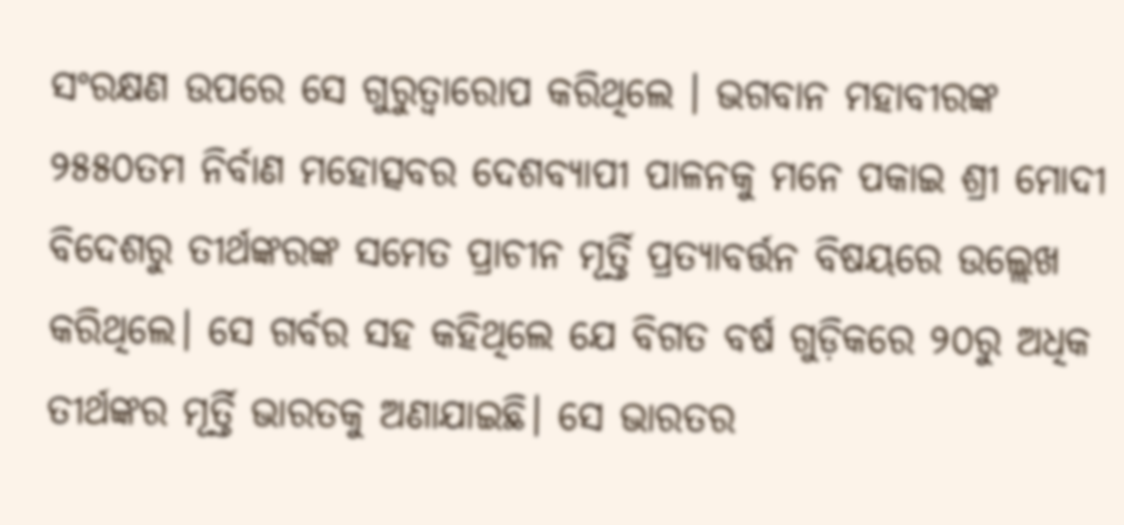ସଂରକ୍ଷଣ ଉପରେ ସେ ଗୁରୁତ୍ୱାରୋପ କରିଥିଲେ । ଭଗବାନ ମହାବୀରଙ୍କ ୨୫୫୦ତମ ନିର୍ବାଣ ମହୋତ୍ସବର ଦେଶବ୍ୟାପୀ ପାଳନକୁ ମନେ ପକାଇ ଶ୍ରୀ ମୋଦୀ ବିଦେଶରୁ ତୀର୍ଥଙ୍କରଙ୍କ ସମେତ ପ୍ରାଚୀନ ମୂର୍ତ୍ତି ପ୍ରତ୍ୟାବର୍ତ୍ତନ ବିଷୟରେ ଉଲ୍ଲେଖ କରିଥିଲେ। ସେ ଗର୍ବର ସହ କହିଥିଲେ ଯେ ବିଗତ ବର୍ଷ ଗୁଡ଼ିକରେ ୨୦ରୁ ଅଧିକ ତୀର୍ଥଙ୍କର ମୂର୍ତ୍ତି ଭାରତକୁ ଅଣାଯାଇଛି। ସେ ଭାରତର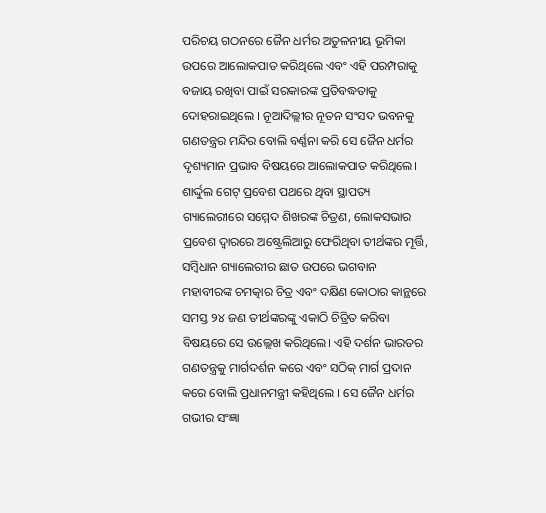ପରିଚୟ ଗଠନରେ ଜୈନ ଧର୍ମର ଅତୁଳନୀୟ ଭୂମିକା ଉପରେ ଆଲୋକପାତ କରିଥିଲେ ଏବଂ ଏହି ପରମ୍ପରାକୁ ବଜାୟ ରଖିବା ପାଇଁ ସରକାରଙ୍କ ପ୍ରତିବଦ୍ଧତାକୁ ଦୋହରାଇଥିଲେ । ନୂଆଦିଲ୍ଲୀର ନୂତନ ସଂସଦ ଭବନକୁ ଗଣତନ୍ତ୍ରର ମନ୍ଦିର ବୋଲି ବର୍ଣ୍ଣନା କରି ସେ ଜୈନ ଧର୍ମର ଦୃଶ୍ୟମାନ ପ୍ରଭାବ ବିଷୟରେ ଆଲୋକପାତ କରିଥିଲେ। ଶାର୍ଦ୍ଦୁଲ ଗେଟ୍ ପ୍ରବେଶ ପଥରେ ଥିବା ସ୍ଥାପତ୍ୟ ଗ୍ୟାଲେରୀରେ ସମ୍ମେଦ ଶିଖରଙ୍କ ଚିତ୍ରଣ, ଲୋକସଭାର ପ୍ରବେଶ ଦ୍ୱାରରେ ଅଷ୍ଟ୍ରେଲିଆରୁ ଫେରିଥିବା ତୀର୍ଥଙ୍କର ମୂର୍ତ୍ତି, ସମ୍ବିଧାନ ଗ୍ୟାଲେରୀର ଛାତ ଉପରେ ଭଗବାନ ମହାବୀରଙ୍କ ଚମତ୍କାର ଚିତ୍ର ଏବଂ ଦକ୍ଷିଣ କୋଠାର କାନ୍ଥରେ ସମସ୍ତ ୨୪ ଜଣ ତୀର୍ଥଙ୍କରଙ୍କୁ ଏକାଠି ଚିତ୍ରିତ କରିବା ବିଷୟରେ ସେ ଉଲ୍ଲେଖ କରିଥିଲେ। ଏହି ଦର୍ଶନ ଭାରତର ଗଣତନ୍ତ୍ରକୁ ମାର୍ଗଦର୍ଶନ କରେ ଏବଂ ସଠିକ୍ ମାର୍ଗ ପ୍ରଦାନ କରେ ବୋଲି ପ୍ରଧାନମନ୍ତ୍ରୀ କହିଥିଲେ । ସେ ଜୈନ ଧର୍ମର ଗଭୀର ସଂଜ୍ଞା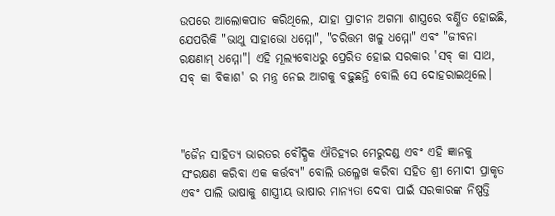ଉପରେ ଆଲୋକପାତ କରିଥିଲେ, ଯାହା ପ୍ରାଚୀନ ଅଗମା ଶାସ୍ତ୍ରରେ ବର୍ଣ୍ଣିତ ହୋଇଛି, ଯେପରିକି "ଭାଥୁ ସାହାଭୋ ଧମ୍ମୋ", "ଚରିତ୍ତମ ଖଳୁ ଧମ୍ମୋ" ଏବଂ "ଜୀବନା ରକ୍ଷଣାମ୍ ଧମ୍ମୋ"। ଏହି ମୂଲ୍ୟବୋଧରୁ ପ୍ରେରିତ ହୋଇ ସରକାର 'ସବ୍ କା ସାଥ, ସବ୍ କା ବିକାଶ' ର ମନ୍ତ୍ର ନେଇ ଆଗକୁ ବଢ଼ୁଛନ୍ତି ବୋଲି ସେ ଦୋହରାଇଥିଲେ।



"ଜୈନ ସାହିତ୍ୟ ଭାରତର ବୌଦ୍ଧିକ ଐତିହ୍ୟର ମେରୁଦଣ୍ଡ ଏବଂ ଏହି ଜ୍ଞାନକୁ ସଂରକ୍ଷଣ କରିବା ଏକ କର୍ତ୍ତବ୍ୟ" ବୋଲି ଉଲ୍ଳେଖ କରିବା ସହିତ ଶ୍ରୀ ମୋଦୀ ପ୍ରାକୃତ ଏବଂ ପାଲି ଭାଷାକୁ ଶାସ୍ତ୍ରୀୟ ଭାଷାର ମାନ୍ୟତା ଦେବା ପାଇଁ ସରକାରଙ୍କ ନିଷ୍ପତ୍ତି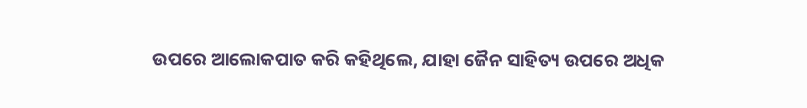ଉପରେ ଆଲୋକପାତ କରି କହିଥିଲେ, ଯାହା ଜୈନ ସାହିତ୍ୟ ଉପରେ ଅଧିକ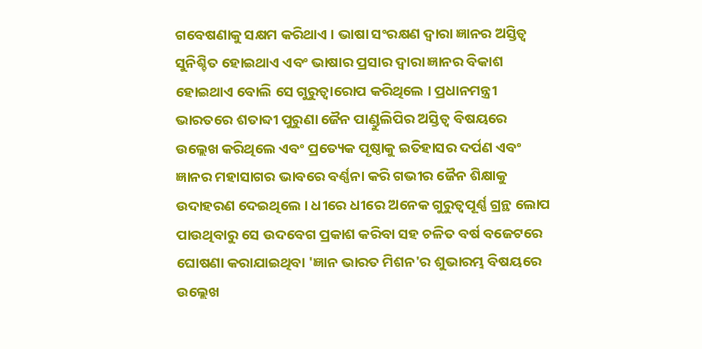ଗବେଷଣାକୁ ସକ୍ଷମ କରିଥାଏ । ଭାଷା ସଂରକ୍ଷଣ ଦ୍ୱାରା ଜ୍ଞାନର ଅସ୍ତିତ୍ଵ ସୁନିଶ୍ଚିତ ହୋଇଥାଏ ଏବଂ ଭାଷାର ପ୍ରସାର ଦ୍ଵାରା ଜ୍ଞାନର ବିକାଶ ହୋଇଥାଏ ବୋଲି ସେ ଗୁରୁତ୍ୱାରୋପ କରିଥିଲେ । ପ୍ରଧାନମନ୍ତ୍ରୀ ଭାରତରେ ଶତାବ୍ଦୀ ପୁରୁଣା ଜୈନ ପାଣ୍ଡୁଲିପିର ଅସ୍ତିତ୍ୱ ବିଷୟରେ ଉଲ୍ଲେଖ କରିଥିଲେ ଏବଂ ପ୍ରତ୍ୟେକ ପୃଷ୍ଠାକୁ ଇତିହାସର ଦର୍ପଣ ଏବଂ ଜ୍ଞାନର ମହାସାଗର ଭାବରେ ବର୍ଣ୍ଣନା କରି ଗଭୀର ଜୈନ ଶିକ୍ଷାକୁ ଉଦାହରଣ ଦେଇଥିଲେ । ଧୀରେ ଧୀରେ ଅନେକ ଗୁରୁତ୍ୱପୂର୍ଣ୍ଣ ଗ୍ରନ୍ଥ ଲୋପ ପାଉଥିବାରୁ ସେ ଉଦବେଗ ପ୍ରକାଶ କରିବା ସହ ଚଳିତ ବର୍ଷ ବଜେଟରେ ଘୋଷଣା କରାଯାଇଥିବା 'ଜ୍ଞାନ ଭାରତ ମିଶନ'ର ଶୁଭାରମ୍ଭ ବିଷୟରେ ଉଲ୍ଲେଖ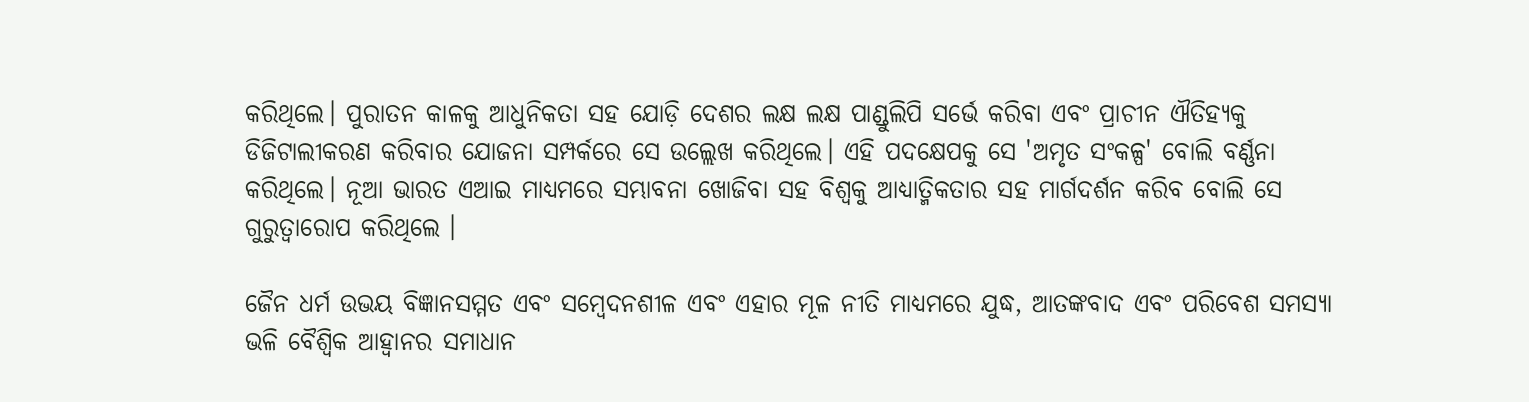କରିଥିଲେ। ପୁରାତନ କାଳକୁ ଆଧୁନିକତା ସହ ଯୋଡ଼ି ଦେଶର ଲକ୍ଷ ଲକ୍ଷ ପାଣ୍ଡୁଲିପି ସର୍ଭେ କରିବା ଏବଂ ପ୍ରାଚୀନ ଐତିହ୍ୟକୁ ଡିଜିଟାଲୀକରଣ କରିବାର ଯୋଜନା ସମ୍ପର୍କରେ ସେ ଉଲ୍ଲେଖ କରିଥିଲେ। ଏହି ପଦକ୍ଷେପକୁ ସେ 'ଅମୃତ ସଂକଳ୍ପ' ବୋଲି ବର୍ଣ୍ଣନା କରିଥିଲେ। ନୂଆ ଭାରତ ଏଆଇ ମାଧ୍ୟମରେ ସମ୍ଭାବନା ଖୋଜିବା ସହ ବିଶ୍ୱକୁ ଆଧ୍ୟାତ୍ମିକତାର ସହ ମାର୍ଗଦର୍ଶନ କରିବ ବୋଲି ସେ ଗୁରୁତ୍ୱାରୋପ କରିଥିଲେ ।

ଜୈନ ଧର୍ମ ଉଭୟ ବିଜ୍ଞାନସମ୍ମତ ଏବଂ ସମ୍ବେଦନଶୀଳ ଏବଂ ଏହାର ମୂଳ ନୀତି ମାଧ୍ୟମରେ ଯୁଦ୍ଧ, ଆତଙ୍କବାଦ ଏବଂ ପରିବେଶ ସମସ୍ୟା ଭଳି ବୈଶ୍ୱିକ ଆହ୍ୱାନର ସମାଧାନ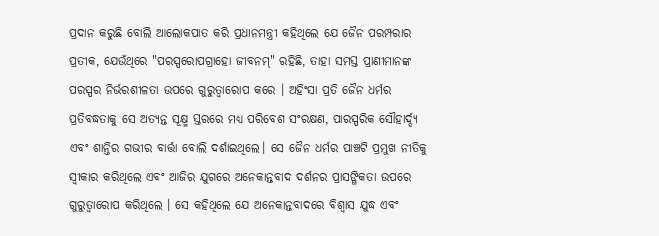ପ୍ରଦାନ କରୁଛି ବୋଲି ଆଲୋକପାତ କରି ପ୍ରଧାନମନ୍ତ୍ରୀ କହିଥିଲେ ଯେ ଜୈନ ପରମ୍ପରାର ପ୍ରତୀକ, ଯେଉଁଥିରେ "ପରସ୍ପରୋପଗ୍ରାହୋ ଜୀବନମ୍" ରହିଛି, ତାହା ସମସ୍ତ ପ୍ରାଣୀମାନଙ୍କ ପରସ୍ପର ନିର୍ଭରଶୀଳତା ଉପରେ ଗୁରୁତ୍ୱାରୋପ କରେ । ଅହିଂସା ପ୍ରତି ଜୈନ ଧର୍ମର ପ୍ରତିବଦ୍ଧତାକୁ ସେ ଅତ୍ୟନ୍ତ ସୂକ୍ଷ୍ମ ସ୍ତରରେ ମଧ୍ୟ ପରିବେଶ ସଂରକ୍ଷଣ, ପାରସ୍ପରିକ ସୌହାର୍ଦ୍ଦ୍ୟ ଏବଂ ଶାନ୍ତିର ଗଭୀର ବାର୍ତ୍ତା ବୋଲି ଦର୍ଶାଇଥିଲେ। ସେ ଜୈନ ଧର୍ମର ପାଞ୍ଚଟି ପ୍ରମୁଖ ନୀତିକୁ ସ୍ୱୀକାର କରିଥିଲେ ଏବଂ ଆଜିର ଯୁଗରେ ଅନେକାନ୍ତବାଦ ଦର୍ଶନର ପ୍ରାସଙ୍ଗିକତା ଉପରେ ଗୁରୁତ୍ୱାରୋପ କରିଥିଲେ । ସେ କହିଥିଲେ ଯେ ଅନେକାନ୍ତବାଦରେ ବିଶ୍ୱାସ ଯୁଦ୍ଧ ଏବଂ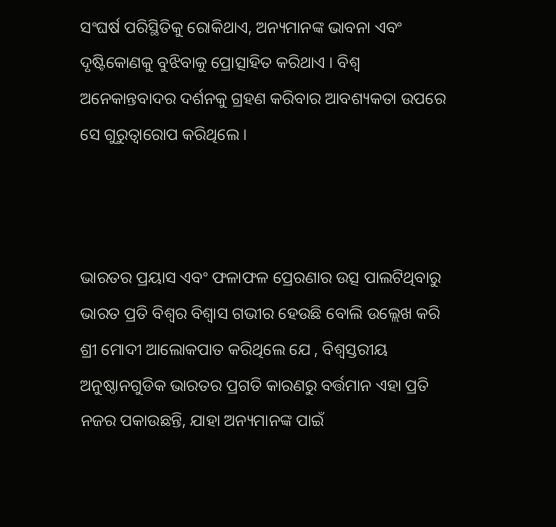ସଂଘର୍ଷ ପରିସ୍ଥିତିକୁ ରୋକିଥାଏ, ଅନ୍ୟମାନଙ୍କ ଭାବନା ଏବଂ ଦୃଷ୍ଟିକୋଣକୁ ବୁଝିବାକୁ ପ୍ରୋତ୍ସାହିତ କରିଥାଏ । ବିଶ୍ୱ ଅନେକାନ୍ତବାଦର ଦର୍ଶନକୁ ଗ୍ରହଣ କରିବାର ଆବଶ୍ୟକତା ଉପରେ ସେ ଗୁରୁତ୍ୱାରୋପ କରିଥିଲେ ।



ଭାରତର ପ୍ରୟାସ ଏବଂ ଫଳାଫଳ ପ୍ରେରଣାର ଉତ୍ସ ପାଲଟିଥିବାରୁ ଭାରତ ପ୍ରତି ବିଶ୍ୱର ବିଶ୍ୱାସ ଗଭୀର ହେଉଛି ବୋଲି ଉଲ୍ଲେଖ କରି ଶ୍ରୀ ମୋଦୀ ଆଲୋକପାତ କରିଥିଲେ ଯେ , ବିଶ୍ୱସ୍ତରୀୟ ଅନୁଷ୍ଠାନଗୁଡିକ ଭାରତର ପ୍ରଗତି କାରଣରୁ ବର୍ତ୍ତମାନ ଏହା ପ୍ରତି ନଜର ପକାଉଛନ୍ତି, ଯାହା ଅନ୍ୟମାନଙ୍କ ପାଇଁ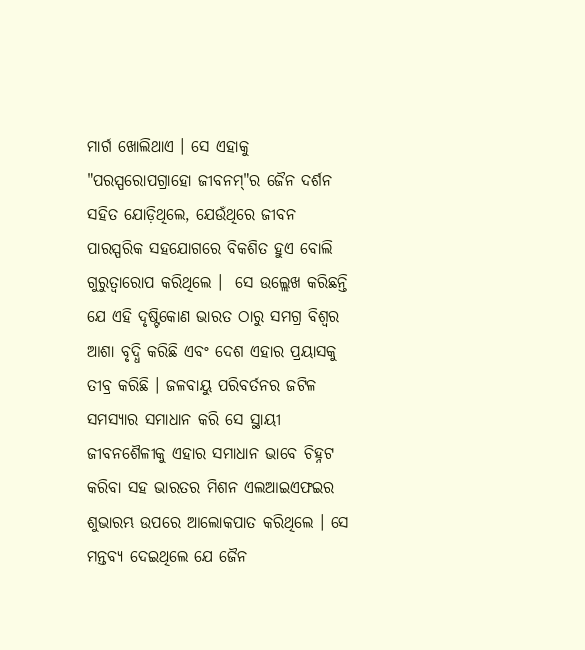ମାର୍ଗ ଖୋଲିଥାଏ । ସେ ଏହାକୁ "ପରସ୍ପରୋପଗ୍ରାହୋ ଜୀବନମ୍"ର ଜୈନ ଦର୍ଶନ ସହିତ ଯୋଡ଼ିଥିଲେ, ଯେଉଁଥିରେ ଜୀବନ ପାରସ୍ପରିକ ସହଯୋଗରେ ବିକଶିତ ହୁଏ ବୋଲି ଗୁରୁତ୍ୱାରୋପ କରିଥିଲେ ।  ସେ ଉଲ୍ଲେଖ କରିଛନ୍ତି ଯେ ଏହି ଦୃଷ୍ଟିକୋଣ ଭାରତ ଠାରୁ ସମଗ୍ର ବିଶ୍ଵର ଆଶା ବୃଦ୍ଧି କରିଛି ଏବଂ ଦେଶ ଏହାର ପ୍ରୟାସକୁ ତୀବ୍ର କରିଛି । ଜଳବାୟୁ ପରିବର୍ତନର ଜଟିଳ ସମସ୍ୟାର ସମାଧାନ କରି ସେ ସ୍ଥାୟୀ ଜୀବନଶୈଳୀକୁ ଏହାର ସମାଧାନ ଭାବେ ଚିହ୍ନଟ କରିବା ସହ ଭାରତର ମିଶନ ଏଲଆଇଏଫଇର ଶୁଭାରମ୍ଭ ଉପରେ ଆଲୋକପାତ କରିଥିଲେ । ସେ ମନ୍ତବ୍ୟ ଦେଇଥିଲେ ଯେ ଜୈନ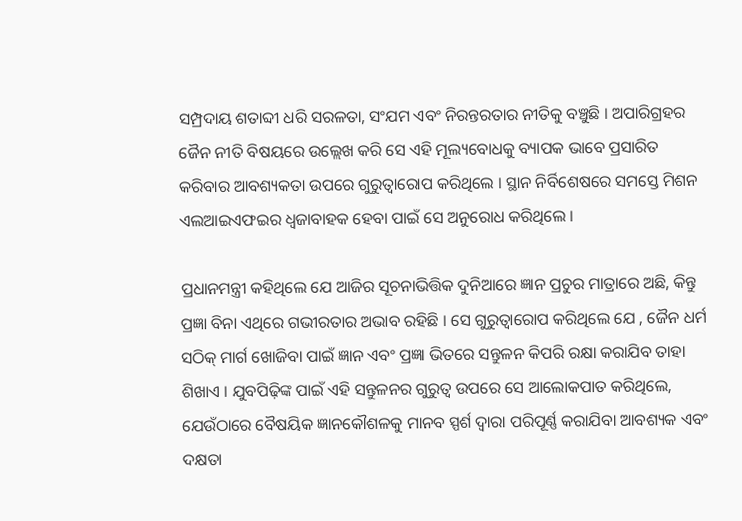ସମ୍ପ୍ରଦାୟ ଶତାବ୍ଦୀ ଧରି ସରଳତା, ସଂଯମ ଏବଂ ନିରନ୍ତରତାର ନୀତିକୁ ବଞ୍ଚୁଛି । ଅପାରିଗ୍ରହର ଜୈନ ନୀତି ବିଷୟରେ ଉଲ୍ଲେଖ କରି ସେ ଏହି ମୂଲ୍ୟବୋଧକୁ ବ୍ୟାପକ ଭାବେ ପ୍ରସାରିତ କରିବାର ଆବଶ୍ୟକତା ଉପରେ ଗୁରୁତ୍ୱାରୋପ କରିଥିଲେ । ସ୍ଥାନ ନିର୍ବିଶେଷରେ ସମସ୍ତେ ମିଶନ ଏଲଆଇଏଫଇର ଧ୍ଵଜାବାହକ ହେବା ପାଇଁ ସେ ଅନୁରୋଧ କରିଥିଲେ ।

ପ୍ରଧାନମନ୍ତ୍ରୀ କହିଥିଲେ ଯେ ଆଜିର ସୂଚନାଭିତ୍ତିକ ଦୁନିଆରେ ଜ୍ଞାନ ପ୍ରଚୁର ମାତ୍ରାରେ ଅଛି, କିନ୍ତୁ ପ୍ରଜ୍ଞା ବିନା ଏଥିରେ ଗଭୀରତାର ଅଭାବ ରହିଛି । ସେ ଗୁରୁତ୍ୱାରୋପ କରିଥିଲେ ଯେ , ଜୈନ ଧର୍ମ ସଠିକ୍ ମାର୍ଗ ଖୋଜିବା ପାଇଁ ଜ୍ଞାନ ଏବଂ ପ୍ରଜ୍ଞା ଭିତରେ ସନ୍ତୁଳନ କିପରି ରକ୍ଷା କରାଯିବ ତାହା ଶିଖାଏ । ଯୁବପିଢ଼ିଙ୍କ ପାଇଁ ଏହି ସନ୍ତୁଳନର ଗୁରୁତ୍ୱ ଉପରେ ସେ ଆଲୋକପାତ କରିଥିଲେ, ଯେଉଁଠାରେ ବୈଷୟିକ ଜ୍ଞାନକୌଶଳକୁ ମାନବ ସ୍ପର୍ଶ ଦ୍ୱାରା ପରିପୂର୍ଣ୍ଣ କରାଯିବା ଆବଶ୍ୟକ ଏବଂ ଦକ୍ଷତା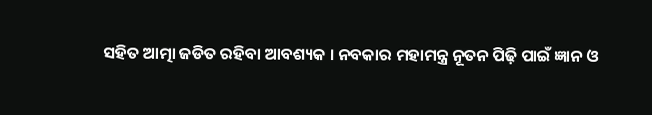ସହିତ ଆତ୍ମା ଜଡିତ ରହିବା ଆବଶ୍ୟକ । ନବକାର ମହାମନ୍ତ୍ର ନୂତନ ପିଢ଼ି ପାଇଁ ଜ୍ଞାନ ଓ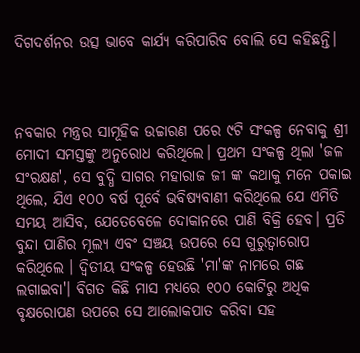ଦିଗଦର୍ଶନର ଉତ୍ସ ଭାବେ କାର୍ଯ୍ୟ କରିପାରିବ ବୋଲି ସେ କହିଛନ୍ତି।



ନବକାର ମନ୍ତ୍ରର ସାମୂହିକ ଉଚ୍ଚାରଣ ପରେ ୯ଟି ସଂକଳ୍ପ ନେବାକୁ ଶ୍ରୀ ମୋଦୀ ସମସ୍ତଙ୍କୁ ଅନୁରୋଧ କରିଥିଲେ। ପ୍ରଥମ ସଂକଳ୍ପ ଥିଲା 'ଜଳ ସଂରକ୍ଷଣ', ସେ ବୁଦ୍ଧି ସାଗର ମହାରାଜ ଜୀ ଙ୍କ କଥାକୁ ମନେ ପକାଇ ଥିଲେ, ଯିଏ ୧୦୦ ବର୍ଷ ପୂର୍ବେ ଭବିଷ୍ୟବାଣୀ କରିଥିଲେ ଯେ ଏମିତି ସମୟ ଆସିବ, ଯେତେବେଳେ ଦୋକାନରେ ପାଣି ବିକ୍ରି ହେବ। ପ୍ରତି ବୁନ୍ଦା ପାଣିର ମୂଲ୍ୟ ଏବଂ ସଞ୍ଚୟ ଉପରେ ସେ ଗୁରୁତ୍ୱାରୋପ କରିଥିଲେ । ଦ୍ଵିତୀୟ ସଂକଳ୍ପ ହେଉଛି 'ମା'ଙ୍କ ନାମରେ ଗଛ ଲଗାଇବା'। ବିଗତ କିଛି ମାସ ମଧ୍ୟରେ ୧୦୦ କୋଟିରୁ ଅଧିକ ବୃକ୍ଷରୋପଣ ଉପରେ ସେ ଆଲୋକପାତ କରିବା ସହ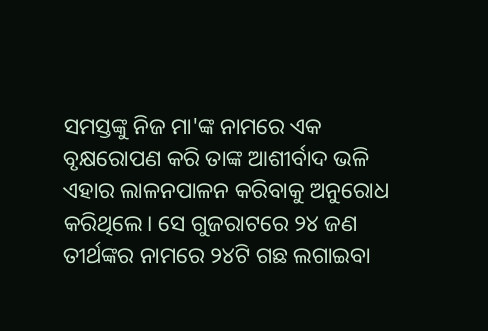ସମସ୍ତଙ୍କୁ ନିଜ ମା'ଙ୍କ ନାମରେ ଏକ ବୃକ୍ଷରୋପଣ କରି ତାଙ୍କ ଆଶୀର୍ବାଦ ଭଳି ଏହାର ଲାଳନପାଳନ କରିବାକୁ ଅନୁରୋଧ କରିଥିଲେ। ସେ ଗୁଜରାଟରେ ୨୪ ଜଣ ତୀର୍ଥଙ୍କର ନାମରେ ୨୪ଟି ଗଛ ଲଗାଇବା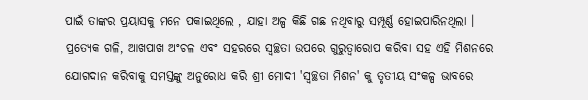ପାଇଁ ତାଙ୍କର ପ୍ରୟାସକୁ ମନେ ପକାଇଥିଲେ , ଯାହା ଅଳ୍ପ କିଛି ଗଛ ନଥିବାରୁ ସମ୍ପୂର୍ଣ୍ଣ ହୋଇପାରିନଥିଲା । ପ୍ରତ୍ୟେକ ଗଳି, ଆଖପାଖ ଅଂଚଳ ଏବଂ ସହରରେ ସ୍ୱଚ୍ଛତା ଉପରେ ଗୁରୁତ୍ୱାରୋପ କରିବା ସହ ଏହି ମିଶନରେ ଯୋଗଦାନ କରିବାକୁ ସମସ୍ତଙ୍କୁ ଅନୁରୋଧ କରି ଶ୍ରୀ ମୋଦୀ 'ସ୍ୱଚ୍ଛତା ମିଶନ' କୁ ତୃତୀୟ ସଂକଳ୍ପ ଭାବରେ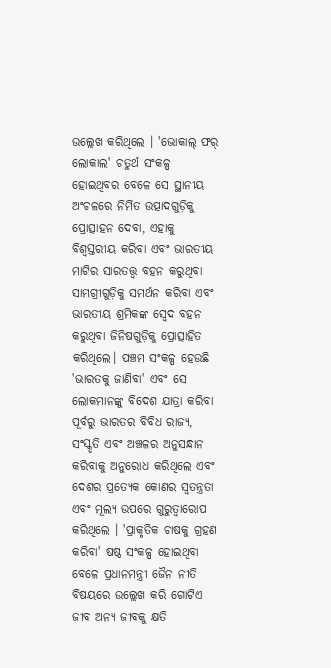ଉଲ୍ଲେଖ କରିଥିଲେ । 'ଭୋକାଲ୍ ଫର୍ ଲୋକାଲ' ଚତୁର୍ଥ ସଂକଳ୍ପ ହୋଇଥିବର ବେଳେ ସେ ସ୍ଥାନୀୟ ଅଂଚଳରେ ନିର୍ମିତ ଉତ୍ପାଦଗୁଡ଼ିକୁ ପ୍ରୋତ୍ସାହନ ଦେବା, ଏହାକୁ ବିଶ୍ୱସ୍ତରୀୟ କରିବା ଏବଂ ଭାରତୀୟ ମାଟିର ସାରତତ୍ତ୍ଵ ବହନ କରୁଥିବା ସାମଗ୍ରୀଗୁଡ଼ିକୁ ସମର୍ଥନ କରିବା ଏବଂ ଭାରତୀୟ ଶ୍ରମିକଙ୍କ ସ୍ଵେଦ ବହନ କରୁଥିବା ଜିନିଷଗୁଡ଼ିକୁ ପ୍ରୋତ୍ସାହିତ କରିଥିଲେ। ପଞ୍ଚମ ସଂକଳ୍ପ ହେଉଛି 'ଭାରତକୁ ଜାଣିବା' ଏବଂ ସେ ଲୋକମାନଙ୍କୁ ବିଦେଶ ଯାତ୍ରା କରିବା ପୂର୍ବରୁ ଭାରତର ବିବିଧ ରାଜ୍ୟ, ସଂସ୍କୃତି ଏବଂ ଅଞ୍ଚଳର ଅନୁସନ୍ଧାନ କରିବାକୁ ଅନୁରୋଧ କରିଥିଲେ ଏବଂ ଦେଶର ପ୍ରତ୍ୟେକ କୋଣର ସ୍ୱତନ୍ତ୍ରତା ଏବଂ ମୂଲ୍ୟ ଉପରେ ଗୁରୁତ୍ୱାରୋପ କରିଥିଲେ । 'ପ୍ରାକୃତିକ ଚାଷକୁ ଗ୍ରହଣ କରିବା' ଷଷ୍ଠ ସଂକଳ୍ପ ହୋଇଥିବା ବେଳେ ପ୍ରଧାନମନ୍ତ୍ରୀ ଜୈନ ନୀତି ବିଷୟରେ ଉଲ୍ଲେଖ କରି ଗୋଟିଏ ଜୀବ ଅନ୍ୟ ଜୀବକୁ କ୍ଷତି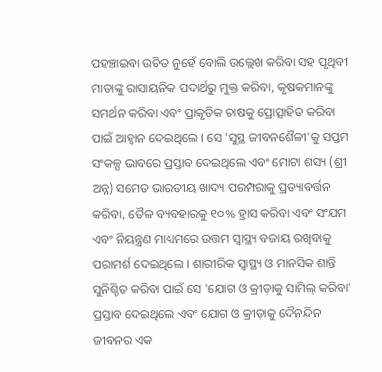ପହଞ୍ଚାଇବା ଉଚିତ ନୁହେଁ ବୋଲି ଉଲ୍ଲେଖ କରିବା ସହ ପୃଥିବୀ ମାତାଙ୍କୁ ରାସାୟନିକ ପଦାର୍ଥରୁ ମୁକ୍ତ କରିବା, କୃଷକମାନଙ୍କୁ ସମର୍ଥନ କରିବା ଏବଂ ପ୍ରାକୃତିକ ଚାଷକୁ ପ୍ରୋତ୍ସାହିତ କରିବା ପାଇଁ ଆହ୍ୱାନ ଦେଇଥିଲେ । ସେ 'ସୁସ୍ଥ ଜୀବନଶୈଳୀ'କୁ ସପ୍ତମ ସଂକଳ୍ପ ଭାବରେ ପ୍ରସ୍ତାବ ଦେଇଥିଲେ ଏବଂ ମୋଟା ଶସ୍ୟ (ଶ୍ରୀ ଅନ୍ନ) ସମେତ ଭାରତୀୟ ଖାଦ୍ୟ ପରମ୍ପରାକୁ ପ୍ରତ୍ୟାବର୍ତ୍ତନ କରିବା, ତୈଳ ବ୍ୟବହାରକୁ ୧୦% ହ୍ରାସ କରିବା ଏବଂ ସଂଯମ ଏବଂ ନିୟନ୍ତ୍ରଣ ମାଧ୍ୟମରେ ଉତ୍ତମ ସ୍ୱାସ୍ଥ୍ୟ ବଜାୟ ରଖିବାକୁ ପରାମର୍ଶ ଦେଇଥିଲେ । ଶାରୀରିକ ସ୍ୱାସ୍ଥ୍ୟ ଓ ମାନସିକ ଶାନ୍ତି ସୁନିଶ୍ଚିତ କରିବା ପାଇଁ ସେ 'ଯୋଗ ଓ କ୍ରୀଡ଼ାକୁ ସାମିଲ୍ କରିବା' ପ୍ରସ୍ତାବ ଦେଇଥିଲେ ଏବଂ ଯୋଗ ଓ କ୍ରୀଡ଼ାକୁ ଦୈନନ୍ଦିନ ଜୀବନର ଏକ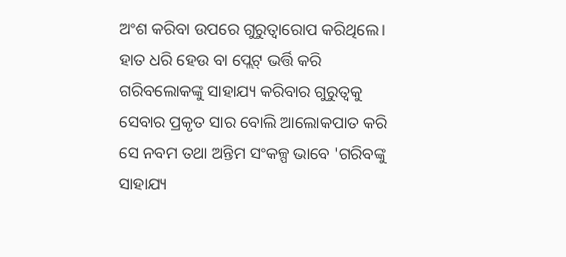ଅଂଶ କରିବା ଉପରେ ଗୁରୁତ୍ୱାରୋପ କରିଥିଲେ। ହାତ ଧରି ହେଉ ବା ପ୍ଲେଟ୍ ଭର୍ତ୍ତି କରି ଗରିବଲୋକଙ୍କୁ ସାହାଯ୍ୟ କରିବାର ଗୁରୁତ୍ୱକୁ ସେବାର ପ୍ରକୃତ ସାର ବୋଲି ଆଲୋକପାତ କରି ସେ ନବମ ତଥା ଅନ୍ତିମ ସଂକଳ୍ପ ଭାବେ 'ଗରିବଙ୍କୁ ସାହାଯ୍ୟ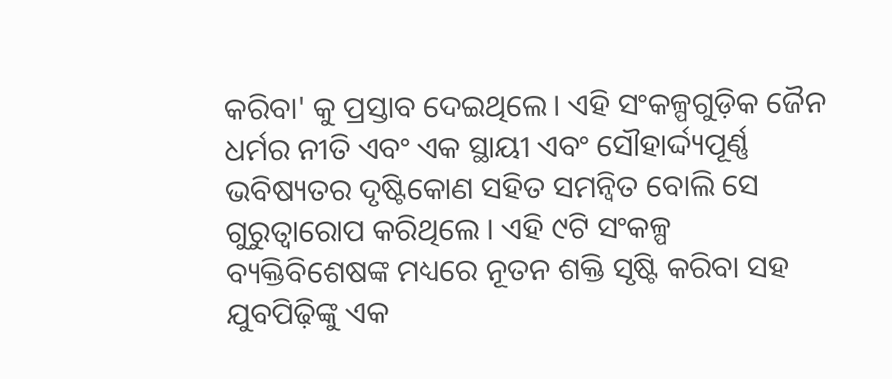କରିବା' କୁ ପ୍ରସ୍ତାବ ଦେଇଥିଲେ। ଏହି ସଂକଳ୍ପଗୁଡ଼ିକ ଜୈନ ଧର୍ମର ନୀତି ଏବଂ ଏକ ସ୍ଥାୟୀ ଏବଂ ସୌହାର୍ଦ୍ଦ୍ୟପୂର୍ଣ୍ଣ ଭବିଷ୍ୟତର ଦୃଷ୍ଟିକୋଣ ସହିତ ସମନ୍ୱିତ ବୋଲି ସେ ଗୁରୁତ୍ୱାରୋପ କରିଥିଲେ । ଏହି ୯ଟି ସଂକଳ୍ପ ବ୍ୟକ୍ତିବିଶେଷଙ୍କ ମଧ୍ୟରେ ନୂତନ ଶକ୍ତି ସୃଷ୍ଟି କରିବା ସହ ଯୁବପିଢ଼ିଙ୍କୁ ଏକ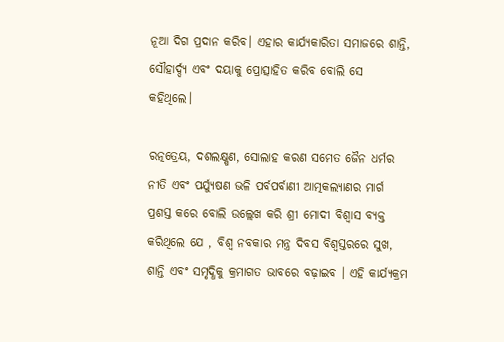ନୂଆ ଦିଗ ପ୍ରଦାନ କରିବ। ଏହାର କାର୍ଯ୍ୟକାରିତା ସମାଜରେ ଶାନ୍ତି, ସୌହାର୍ଦ୍ଦ୍ୟ ଏବଂ ଦୟାକୁ ପ୍ରୋତ୍ସାହିତ କରିବ ବୋଲି ସେ କହିଥିଲେ।

ରତ୍ନତ୍ରେୟ, ଦଶଲକ୍ଷ୍ଷଣ, ସୋଲାହ କରଣ ସମେତ ଜୈନ ଧର୍ମର ନୀତି ଏବଂ ପର୍ଯ୍ୟୁଷଣ ଭଳି ପର୍ବପର୍ବାଣୀ ଆତ୍ମକଲ୍ୟାଣର ମାର୍ଗ ପ୍ରଶସ୍ତ କରେ ବୋଲି ଉଲ୍ଲେଖ କରି ଶ୍ରୀ ମୋଦୀ ବିଶ୍ୱାସ ବ୍ୟକ୍ତ କରିଥିଲେ ଯେ , ବିଶ୍ୱ ନବକାର ମନ୍ତ୍ର ଦିବସ ବିଶ୍ୱସ୍ତରରେ ସୁଖ, ଶାନ୍ତି ଏବଂ ସମୃଦ୍ଧିକୁ କ୍ରମାଗତ ଭାବରେ ବଢ଼ାଇବ । ଏହି କାର୍ଯ୍ୟକ୍ରମ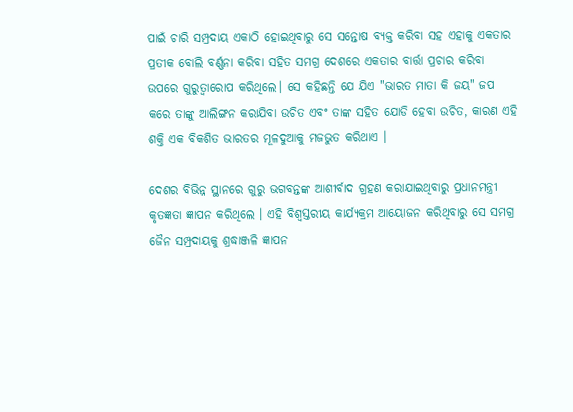ପାଇଁ ଚାରି ସମ୍ପ୍ରଦାୟ ଏକାଠି ହୋଇଥିବାରୁ ସେ ସନ୍ତୋଷ ବ୍ୟକ୍ତ କରିବା ସହ ଏହାକୁ ଏକତାର ପ୍ରତୀକ ବୋଲି ବର୍ଣ୍ଣନା କରିବା ସହିତ ସମଗ୍ର ଦେଶରେ ଏକତାର ବାର୍ତ୍ତା ପ୍ରଚାର କରିବା ଉପରେ ଗୁରୁତ୍ୱାରୋପ କରିଥିଲେ। ସେ କହିଛନ୍ତି ଯେ ଯିଏ "ଭାରତ ମାତା କି ଜୟ" ଜପ କରେ ତାଙ୍କୁ ଆଲିଙ୍ଗନ କରାଯିବା ଉଚିତ ଏବଂ ତାଙ୍କ ସହିତ ଯୋଡି ହେବା ଉଚିତ, କାରଣ ଏହି ଶକ୍ତି ଏକ ବିକଶିତ ଭାରତର ମୂଳଦୁଆକୁ ମଜଭୁତ କରିଥାଏ ।

ଦେଶର ବିଭିନ୍ନ ସ୍ଥାନରେ ଗୁରୁ ଭଗବନ୍ତଙ୍କ ଆଶୀର୍ବାଦ ଗ୍ରହଣ କରାଯାଇଥିବାରୁ ପ୍ରଧାନମନ୍ତ୍ରୀ କୃତଜ୍ଞତା ଜ୍ଞାପନ କରିଥିଲେ । ଏହି ବିଶ୍ୱସ୍ତରୀୟ କାର୍ଯ୍ୟକ୍ରମ ଆୟୋଜନ କରିଥିବାରୁ ସେ ସମଗ୍ର ଜୈନ ସମ୍ପ୍ରଦାୟକୁ ଶ୍ରଦ୍ଧାଞ୍ଜଳି ଜ୍ଞାପନ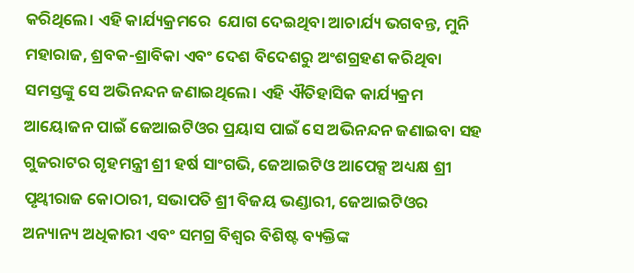କରିଥିଲେ। ଏହି କାର୍ଯ୍ୟକ୍ରମରେ  ଯୋଗ ଦେଇଥିବା ଆଚାର୍ଯ୍ୟ ଭଗବନ୍ତ, ମୁନି ମହାରାଜ, ଶ୍ରବକ-ଶ୍ରାବିକା ଏବଂ ଦେଶ ବିଦେଶରୁ ଅଂଶଗ୍ରହଣ କରିଥିବା ସମସ୍ତଙ୍କୁ ସେ ଅଭିନନ୍ଦନ ଜଣାଇଥିଲେ। ଏହି ଐତିହାସିକ କାର୍ଯ୍ୟକ୍ରମ ଆୟୋଜନ ପାଇଁ ଜେଆଇଟିଓର ପ୍ରୟାସ ପାଇଁ ସେ ଅଭିନନ୍ଦନ ଜଣାଇବା ସହ ଗୁଜରାଟର ଗୃହମନ୍ତ୍ରୀ ଶ୍ରୀ ହର୍ଷ ସାଂଗଭି, ଜେଆଇଟିଓ ଆପେକ୍ସ ଅଧ୍ୟକ୍ଷ ଶ୍ରୀ ପୃଥ୍ୱୀରାଜ କୋଠାରୀ, ସଭାପତି ଶ୍ରୀ ବିଜୟ ଭଣ୍ଡାରୀ, ଜେଆଇଟିଓର ଅନ୍ୟାନ୍ୟ ଅଧିକାରୀ ଏବଂ ସମଗ୍ର ବିଶ୍ୱର ବିଶିଷ୍ଟ ବ୍ୟକ୍ତିଙ୍କ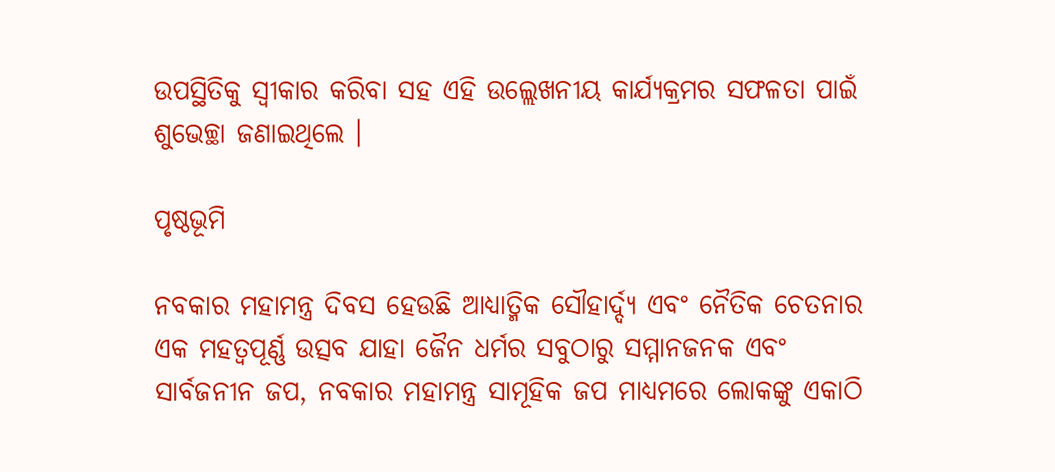ଉପସ୍ଥିତିକୁ ସ୍ୱୀକାର କରିବା ସହ ଏହି ଉଲ୍ଲେଖନୀୟ କାର୍ଯ୍ୟକ୍ରମର ସଫଳତା ପାଇଁ ଶୁଭେଚ୍ଛା ଜଣାଇଥିଲେ ।

ପୃଷ୍ଠଭୂମି

ନବକାର ମହାମନ୍ତ୍ର ଦିବସ ହେଉଛି ଆଧ୍ୟାତ୍ମିକ ସୌହାର୍ଦ୍ଦ୍ୟ ଏବଂ ନୈତିକ ଚେତନାର ଏକ ମହତ୍ୱପୂର୍ଣ୍ଣ ଉତ୍ସବ ଯାହା ଜୈନ ଧର୍ମର ସବୁଠାରୁ ସମ୍ମାନଜନକ ଏବଂ ସାର୍ବଜନୀନ ଜପ, ନବକାର ମହାମନ୍ତ୍ର ସାମୂହିକ ଜପ ମାଧ୍ୟମରେ ଲୋକଙ୍କୁ ଏକାଠି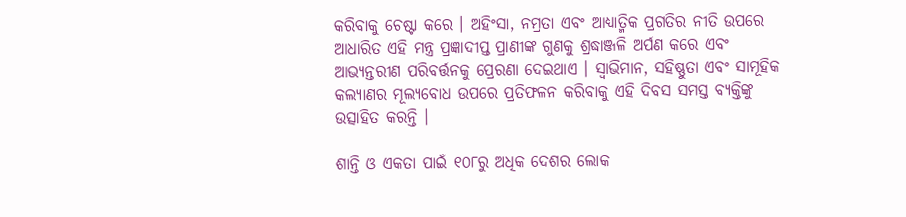କରିବାକୁ ଚେଷ୍ଟା କରେ । ଅହିଂସା, ନମ୍ରତା ଏବଂ ଆଧ୍ୟାତ୍ମିକ ପ୍ରଗତିର ନୀତି ଉପରେ ଆଧାରିତ ଏହି ମନ୍ତ୍ର ପ୍ରଜ୍ଞାଦୀପ୍ତ ପ୍ରାଣୀଙ୍କ ଗୁଣକୁ ଶ୍ରଦ୍ଧାଞ୍ଜଳି ଅର୍ପଣ କରେ ଏବଂ ଆଭ୍ୟନ୍ତରୀଣ ପରିବର୍ତ୍ତନକୁ ପ୍ରେରଣା ଦେଇଥାଏ । ସ୍ୱାଭିମାନ, ସହିଷ୍ଣୁତା ଏବଂ ସାମୂହିକ କଲ୍ୟାଣର ମୂଲ୍ୟବୋଧ ଉପରେ ପ୍ରତିଫଳନ କରିବାକୁ ଏହି ଦିବସ ସମସ୍ତ ବ୍ୟକ୍ତିଙ୍କୁ ଉତ୍ସାହିତ କରନ୍ତି ।

ଶାନ୍ତି ଓ ଏକତା ପାଇଁ ୧୦୮ରୁ ଅଧିକ ଦେଶର ଲୋକ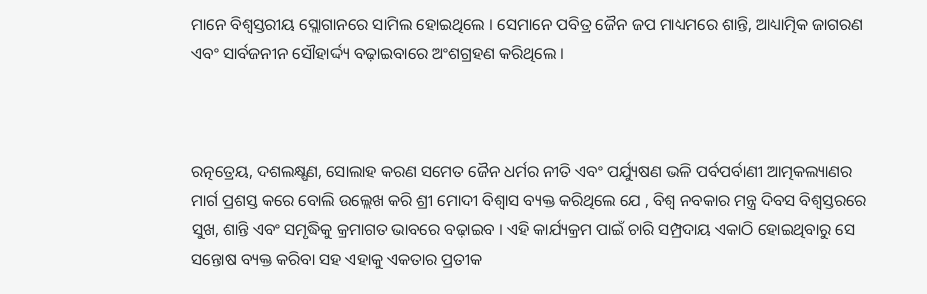ମାନେ ବିଶ୍ୱସ୍ତରୀୟ ସ୍ଲୋଗାନରେ ସାମିଲ ହୋଇଥିଲେ । ସେମାନେ ପବିତ୍ର ଜୈନ ଜପ ମାଧ୍ୟମରେ ଶାନ୍ତି, ଆଧ୍ୟାତ୍ମିକ ଜାଗରଣ ଏବଂ ସାର୍ବଜନୀନ ସୌହାର୍ଦ୍ଦ୍ୟ ବଢ଼ାଇବାରେ ଅଂଶଗ୍ରହଣ କରିଥିଲେ ।



ରତ୍ନତ୍ରେୟ, ଦଶଲକ୍ଷ୍ଷଣ, ସୋଲାହ କରଣ ସମେତ ଜୈନ ଧର୍ମର ନୀତି ଏବଂ ପର୍ଯ୍ୟୁଷଣ ଭଳି ପର୍ବପର୍ବାଣୀ ଆତ୍ମକଲ୍ୟାଣର ମାର୍ଗ ପ୍ରଶସ୍ତ କରେ ବୋଲି ଉଲ୍ଲେଖ କରି ଶ୍ରୀ ମୋଦୀ ବିଶ୍ୱାସ ବ୍ୟକ୍ତ କରିଥିଲେ ଯେ , ବିଶ୍ୱ ନବକାର ମନ୍ତ୍ର ଦିବସ ବିଶ୍ୱସ୍ତରରେ ସୁଖ, ଶାନ୍ତି ଏବଂ ସମୃଦ୍ଧିକୁ କ୍ରମାଗତ ଭାବରେ ବଢ଼ାଇବ । ଏହି କାର୍ଯ୍ୟକ୍ରମ ପାଇଁ ଚାରି ସମ୍ପ୍ରଦାୟ ଏକାଠି ହୋଇଥିବାରୁ ସେ ସନ୍ତୋଷ ବ୍ୟକ୍ତ କରିବା ସହ ଏହାକୁ ଏକତାର ପ୍ରତୀକ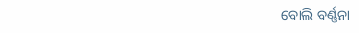ବୋଲି ବର୍ଣ୍ଣନା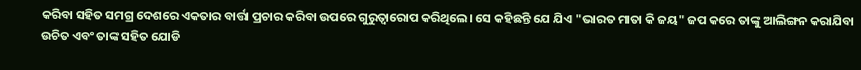କରିବା ସହିତ ସମଗ୍ର ଦେଶରେ ଏକତାର ବାର୍ତ୍ତା ପ୍ରଚାର କରିବା ଉପରେ ଗୁରୁତ୍ୱାରୋପ କରିଥିଲେ। ସେ କହିଛନ୍ତି ଯେ ଯିଏ "ଭାରତ ମାତା କି ଜୟ" ଜପ କରେ ତାଙ୍କୁ ଆଲିଙ୍ଗନ କରାଯିବା ଉଚିତ ଏବଂ ତାଙ୍କ ସହିତ ଯୋଡି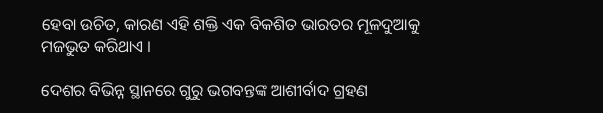ହେବା ଉଚିତ, କାରଣ ଏହି ଶକ୍ତି ଏକ ବିକଶିତ ଭାରତର ମୂଳଦୁଆକୁ ମଜଭୁତ କରିଥାଏ ।

ଦେଶର ବିଭିନ୍ନ ସ୍ଥାନରେ ଗୁରୁ ଭଗବନ୍ତଙ୍କ ଆଶୀର୍ବାଦ ଗ୍ରହଣ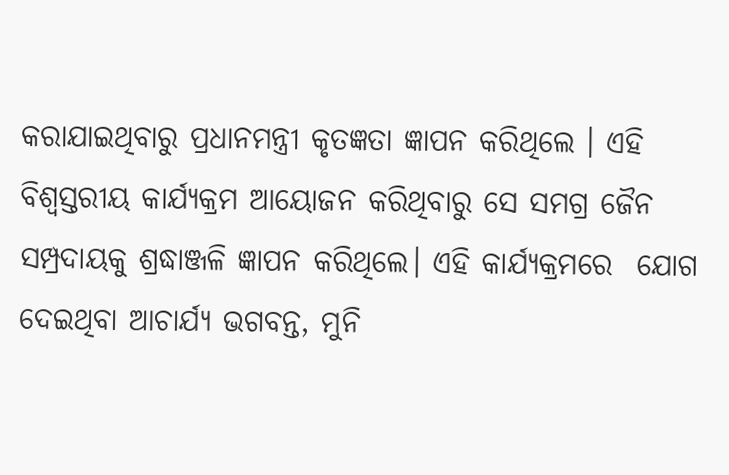କରାଯାଇଥିବାରୁ ପ୍ରଧାନମନ୍ତ୍ରୀ କୃତଜ୍ଞତା ଜ୍ଞାପନ କରିଥିଲେ । ଏହି ବିଶ୍ୱସ୍ତରୀୟ କାର୍ଯ୍ୟକ୍ରମ ଆୟୋଜନ କରିଥିବାରୁ ସେ ସମଗ୍ର ଜୈନ ସମ୍ପ୍ରଦାୟକୁ ଶ୍ରଦ୍ଧାଞ୍ଜଳି ଜ୍ଞାପନ କରିଥିଲେ। ଏହି କାର୍ଯ୍ୟକ୍ରମରେ  ଯୋଗ ଦେଇଥିବା ଆଚାର୍ଯ୍ୟ ଭଗବନ୍ତ, ମୁନି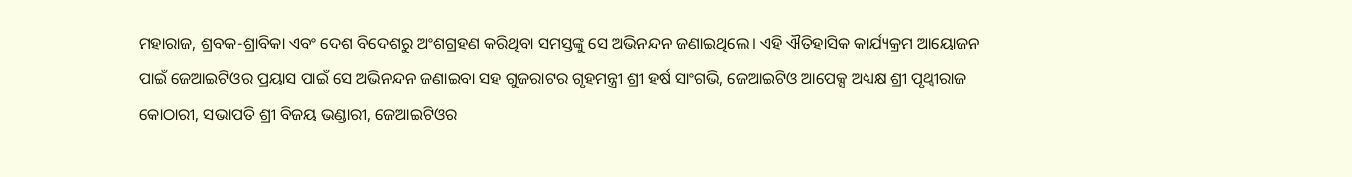ମହାରାଜ, ଶ୍ରବକ-ଶ୍ରାବିକା ଏବଂ ଦେଶ ବିଦେଶରୁ ଅଂଶଗ୍ରହଣ କରିଥିବା ସମସ୍ତଙ୍କୁ ସେ ଅଭିନନ୍ଦନ ଜଣାଇଥିଲେ। ଏହି ଐତିହାସିକ କାର୍ଯ୍ୟକ୍ରମ ଆୟୋଜନ ପାଇଁ ଜେଆଇଟିଓର ପ୍ରୟାସ ପାଇଁ ସେ ଅଭିନନ୍ଦନ ଜଣାଇବା ସହ ଗୁଜରାଟର ଗୃହମନ୍ତ୍ରୀ ଶ୍ରୀ ହର୍ଷ ସାଂଗଭି, ଜେଆଇଟିଓ ଆପେକ୍ସ ଅଧ୍ୟକ୍ଷ ଶ୍ରୀ ପୃଥ୍ୱୀରାଜ କୋଠାରୀ, ସଭାପତି ଶ୍ରୀ ବିଜୟ ଭଣ୍ଡାରୀ, ଜେଆଇଟିଓର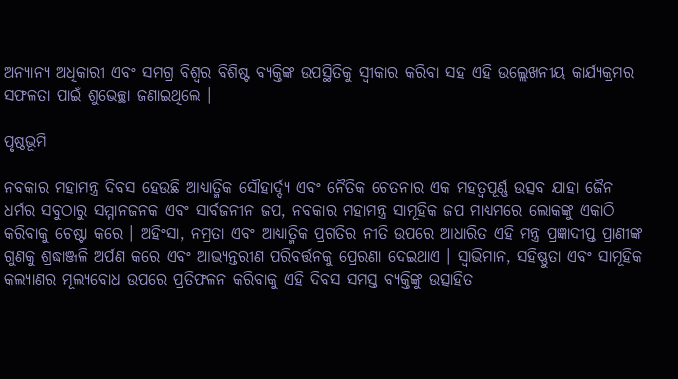ଅନ୍ୟାନ୍ୟ ଅଧିକାରୀ ଏବଂ ସମଗ୍ର ବିଶ୍ୱର ବିଶିଷ୍ଟ ବ୍ୟକ୍ତିଙ୍କ ଉପସ୍ଥିତିକୁ ସ୍ୱୀକାର କରିବା ସହ ଏହି ଉଲ୍ଲେଖନୀୟ କାର୍ଯ୍ୟକ୍ରମର ସଫଳତା ପାଇଁ ଶୁଭେଚ୍ଛା ଜଣାଇଥିଲେ ।

ପୃଷ୍ଠଭୂମି

ନବକାର ମହାମନ୍ତ୍ର ଦିବସ ହେଉଛି ଆଧ୍ୟାତ୍ମିକ ସୌହାର୍ଦ୍ଦ୍ୟ ଏବଂ ନୈତିକ ଚେତନାର ଏକ ମହତ୍ୱପୂର୍ଣ୍ଣ ଉତ୍ସବ ଯାହା ଜୈନ ଧର୍ମର ସବୁଠାରୁ ସମ୍ମାନଜନକ ଏବଂ ସାର୍ବଜନୀନ ଜପ, ନବକାର ମହାମନ୍ତ୍ର ସାମୂହିକ ଜପ ମାଧ୍ୟମରେ ଲୋକଙ୍କୁ ଏକାଠି କରିବାକୁ ଚେଷ୍ଟା କରେ । ଅହିଂସା, ନମ୍ରତା ଏବଂ ଆଧ୍ୟାତ୍ମିକ ପ୍ରଗତିର ନୀତି ଉପରେ ଆଧାରିତ ଏହି ମନ୍ତ୍ର ପ୍ରଜ୍ଞାଦୀପ୍ତ ପ୍ରାଣୀଙ୍କ ଗୁଣକୁ ଶ୍ରଦ୍ଧାଞ୍ଜଳି ଅର୍ପଣ କରେ ଏବଂ ଆଭ୍ୟନ୍ତରୀଣ ପରିବର୍ତ୍ତନକୁ ପ୍ରେରଣା ଦେଇଥାଏ । ସ୍ୱାଭିମାନ, ସହିଷ୍ଣୁତା ଏବଂ ସାମୂହିକ କଲ୍ୟାଣର ମୂଲ୍ୟବୋଧ ଉପରେ ପ୍ରତିଫଳନ କରିବାକୁ ଏହି ଦିବସ ସମସ୍ତ ବ୍ୟକ୍ତିଙ୍କୁ ଉତ୍ସାହିତ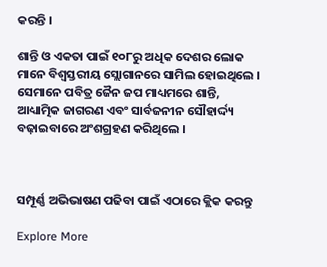କରନ୍ତି ।

ଶାନ୍ତି ଓ ଏକତା ପାଇଁ ୧୦୮ରୁ ଅଧିକ ଦେଶର ଲୋକ ମାନେ ବିଶ୍ୱସ୍ତରୀୟ ସ୍ଲୋଗାନରେ ସାମିଲ ହୋଇଥିଲେ । ସେମାନେ ପବିତ୍ର ଜୈନ ଜପ ମାଧ୍ୟମରେ ଶାନ୍ତି, ଆଧ୍ୟାତ୍ମିକ ଜାଗରଣ ଏବଂ ସାର୍ବଜନୀନ ସୌହାର୍ଦ୍ଦ୍ୟ ବଢ଼ାଇବାରେ ଅଂଶଗ୍ରହଣ କରିଥିଲେ ।



ସମ୍ପୂର୍ଣ୍ଣ ଅଭିଭାଷଣ ପଢିବା ପାଇଁ ଏଠାରେ କ୍ଲିକ କରନ୍ତୁ

Explore More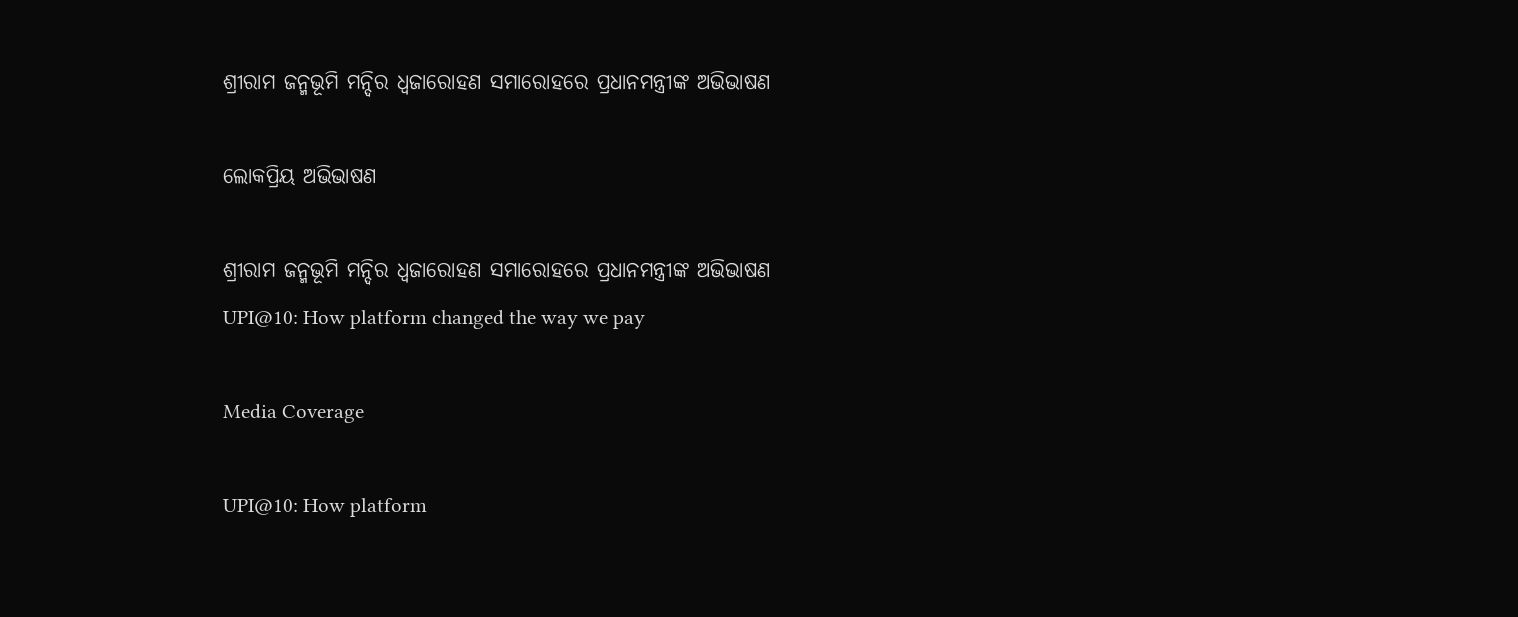ଶ୍ରୀରାମ ଜନ୍ମଭୂମି ମନ୍ଦିର ଧ୍ଵଜାରୋହଣ ସମାରୋହରେ ପ୍ରଧାନମନ୍ତ୍ରୀଙ୍କ ଅଭିଭାଷଣ

ଲୋକପ୍ରିୟ ଅଭିଭାଷଣ

ଶ୍ରୀରାମ ଜନ୍ମଭୂମି ମନ୍ଦିର ଧ୍ଵଜାରୋହଣ ସମାରୋହରେ ପ୍ରଧାନମନ୍ତ୍ରୀଙ୍କ ଅଭିଭାଷଣ
UPI@10: How platform changed the way we pay

Media Coverage

UPI@10: How platform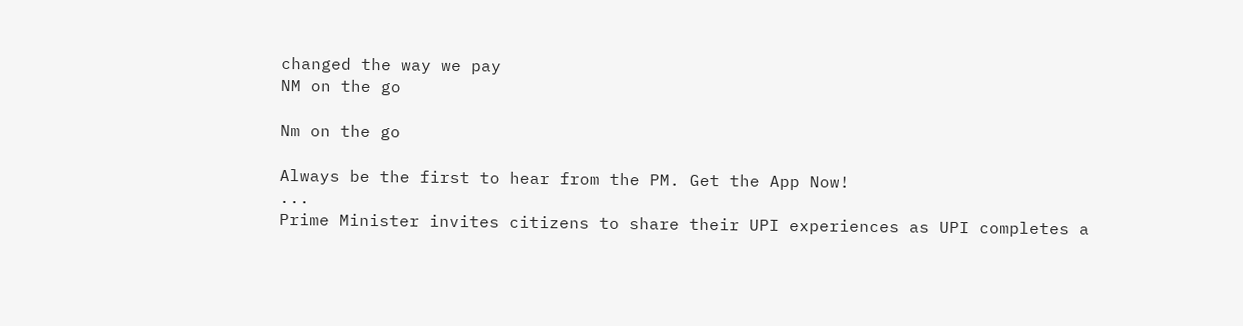changed the way we pay
NM on the go

Nm on the go

Always be the first to hear from the PM. Get the App Now!
...
Prime Minister invites citizens to share their UPI experiences as UPI completes a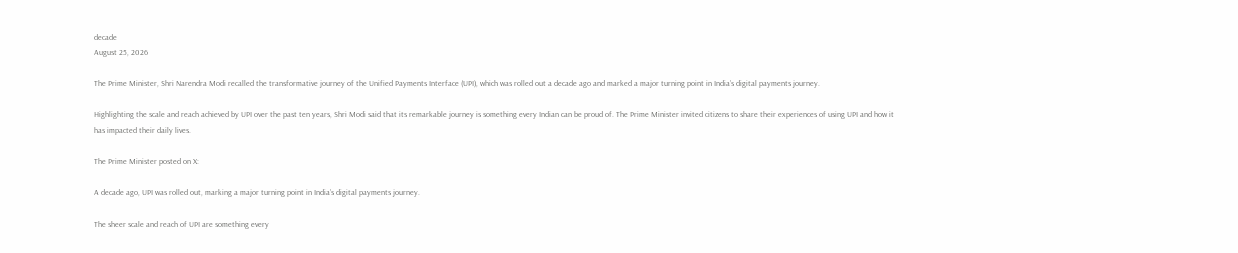decade
August 25, 2026

The Prime Minister, Shri Narendra Modi recalled the transformative journey of the Unified Payments Interface (UPI), which was rolled out a decade ago and marked a major turning point in India’s digital payments journey.

Highlighting the scale and reach achieved by UPI over the past ten years, Shri Modi said that its remarkable journey is something every Indian can be proud of. The Prime Minister invited citizens to share their experiences of using UPI and how it has impacted their daily lives.

The Prime Minister posted on X:

A decade ago, UPI was rolled out, marking a major turning point in India’s digital payments journey.

The sheer scale and reach of UPI are something every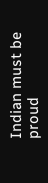Indian must be proud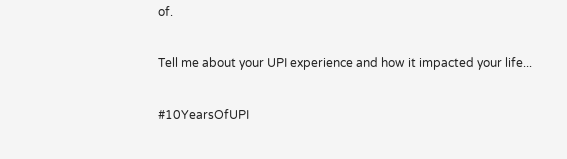of.

Tell me about your UPI experience and how it impacted your life...

#10YearsOfUPI